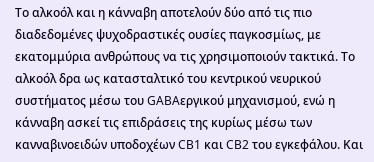Το αλκοόλ και η κάνναβη αποτελούν δύο από τις πιο διαδεδομένες ψυχοδραστικές ουσίες παγκοσμίως, με εκατομμύρια ανθρώπους να τις χρησιμοποιούν τακτικά. Το αλκοόλ δρα ως κατασταλτικό του κεντρικού νευρικού συστήματος μέσω του GABAεργικού μηχανισμού, ενώ η κάνναβη ασκεί τις επιδράσεις της κυρίως μέσω των κανναβινοειδών υποδοχέων CB1 και CB2 του εγκεφάλου. Και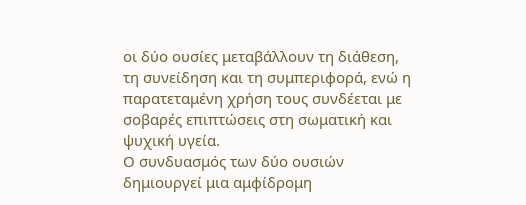οι δύο ουσίες μεταβάλλουν τη διάθεση, τη συνείδηση και τη συμπεριφορά, ενώ η παρατεταμένη χρήση τους συνδέεται με σοβαρές επιπτώσεις στη σωματική και ψυχική υγεία.
Ο συνδυασμός των δύο ουσιών δημιουργεί μια αμφίδρομη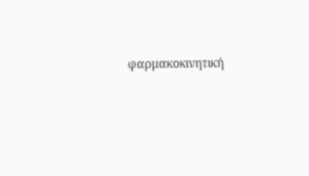φαρμακοκινητική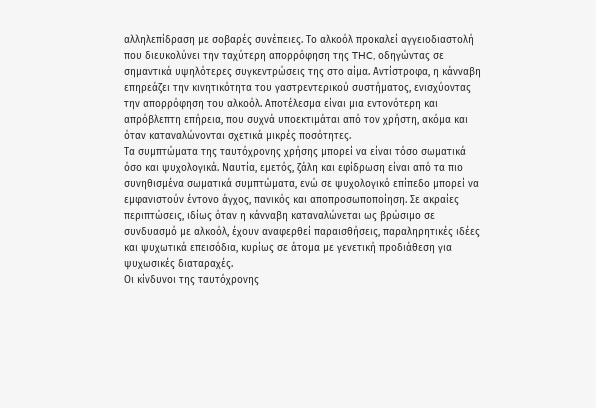αλληλεπίδραση με σοβαρές συνέπειες. Το αλκοόλ προκαλεί αγγειοδιαστολή που διευκολύνει την ταχύτερη απορρόφηση της THC, οδηγώντας σε σημαντικά υψηλότερες συγκεντρώσεις της στο αίμα. Αντίστροφα, η κάνναβη επηρεάζει την κινητικότητα του γαστρεντερικού συστήματος, ενισχύοντας την απορρόφηση του αλκοόλ. Αποτέλεσμα είναι μια εντονότερη και απρόβλεπτη επήρεια, που συχνά υποεκτιμάται από τον χρήστη, ακόμα και όταν καταναλώνονται σχετικά μικρές ποσότητες.
Τα συμπτώματα της ταυτόχρονης χρήσης μπορεί να είναι τόσο σωματικά όσο και ψυχολογικά. Ναυτία, εμετός, ζάλη και εφίδρωση είναι από τα πιο συνηθισμένα σωματικά συμπτώματα, ενώ σε ψυχολογικό επίπεδο μπορεί να εμφανιστούν έντονο άγχος, πανικός και αποπροσωποποίηση. Σε ακραίες περιπτώσεις, ιδίως όταν η κάνναβη καταναλώνεται ως βρώσιμο σε συνδυασμό με αλκοόλ, έχουν αναφερθεί παραισθήσεις, παραληρητικές ιδέες και ψυχωτικά επεισόδια, κυρίως σε άτομα με γενετική προδιάθεση για ψυχωσικές διαταραχές.
Οι κίνδυνοι της ταυτόχρονης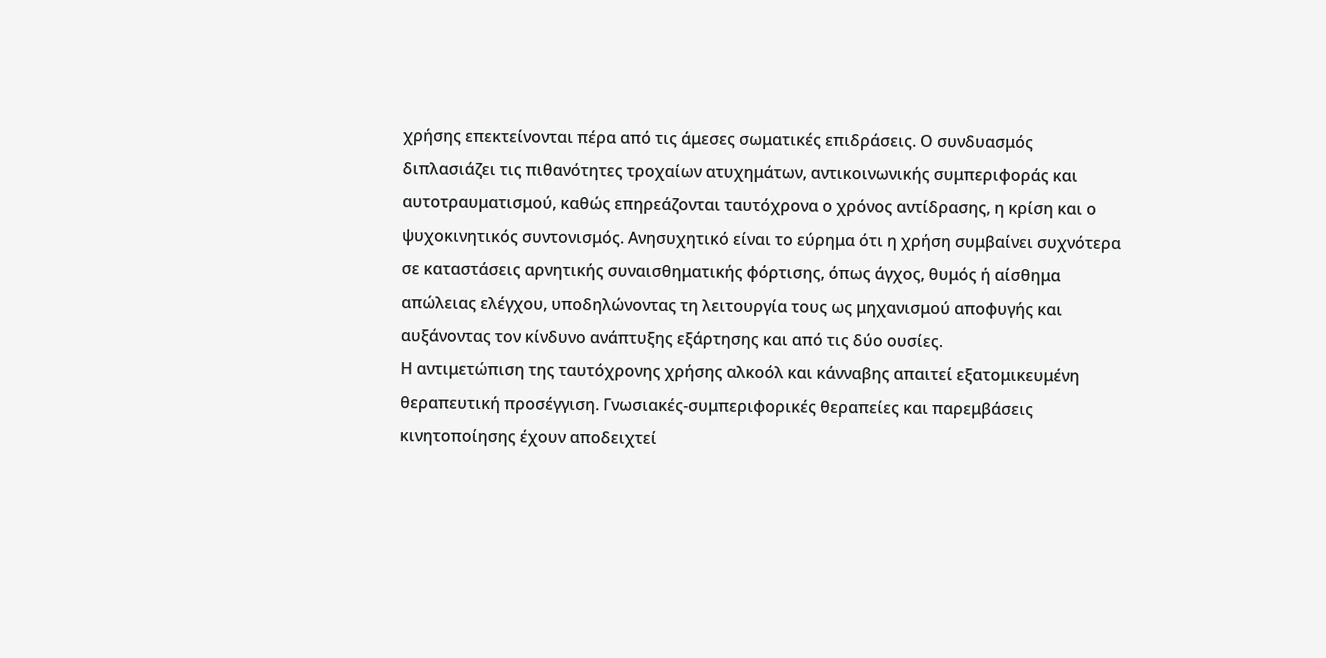χρήσης επεκτείνονται πέρα από τις άμεσες σωματικές επιδράσεις. Ο συνδυασμός διπλασιάζει τις πιθανότητες τροχαίων ατυχημάτων, αντικοινωνικής συμπεριφοράς και αυτοτραυματισμού, καθώς επηρεάζονται ταυτόχρονα ο χρόνος αντίδρασης, η κρίση και ο ψυχοκινητικός συντονισμός. Ανησυχητικό είναι το εύρημα ότι η χρήση συμβαίνει συχνότερα σε καταστάσεις αρνητικής συναισθηματικής φόρτισης, όπως άγχος, θυμός ή αίσθημα απώλειας ελέγχου, υποδηλώνοντας τη λειτουργία τους ως μηχανισμού αποφυγής και αυξάνοντας τον κίνδυνο ανάπτυξης εξάρτησης και από τις δύο ουσίες.
Η αντιμετώπιση της ταυτόχρονης χρήσης αλκοόλ και κάνναβης απαιτεί εξατομικευμένη θεραπευτική προσέγγιση. Γνωσιακές-συμπεριφορικές θεραπείες και παρεμβάσεις κινητοποίησης έχουν αποδειχτεί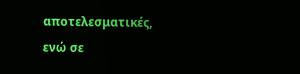αποτελεσματικές, ενώ σε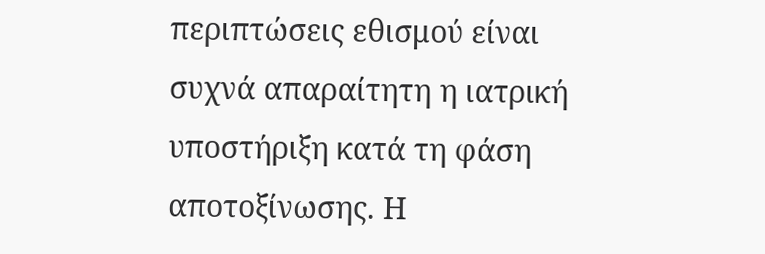περιπτώσεις εθισμού είναι συχνά απαραίτητη η ιατρική υποστήριξη κατά τη φάση αποτοξίνωσης. Η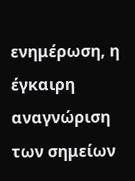ενημέρωση, η έγκαιρη αναγνώριση των σημείων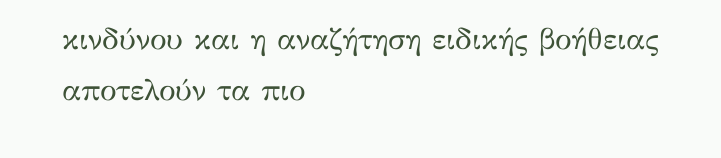κινδύνου και η αναζήτηση ειδικής βοήθειας αποτελούν τα πιο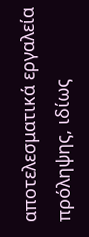αποτελεσματικά εργαλεία πρόληψης, ιδίως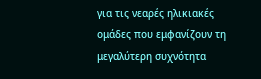για τις νεαρές ηλικιακές ομάδες που εμφανίζουν τη μεγαλύτερη συχνότητα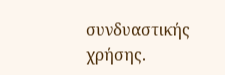συνδυαστικής χρήσης.